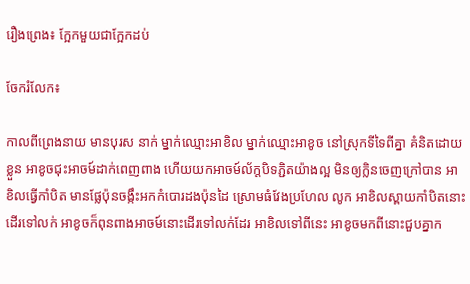រឿងព្រេង៖ ក្អែកមួយជាក្អែកដប់

ចែករំលែក៖

កាលពីព្រេងនាយ មានបុរស នាក់ ម្នាក់ឈ្មោះអាខិល ម្នាក់ឈ្មោះអាខូច នៅស្រុកទីទៃពីគ្នា គំនិតដោយខ្លួន អាខូចជុះអាចម៍ដាក់ពេញពាង ហើយយកអាចម៍ល័ក្ដបិទភ្ជិតយ៉ាងល្អ មិនឲ្យក្លិនចេញក្រៅបាន អាខិលធ្វើកាំបិត មានផ្លែប៉ុនចង្កឹះអកកំបោរដងប៉ុនដៃ ស្រោមធំវែងប្រហែល លូក អាខិលស្ពាយកាំបិតនោះដើរទៅលក់ អាខូចក៏ពុនពាងអាចម៍នោះដើរទៅលក់ដែរ អាខិលទៅពីនេះ អាខូចមកពីនោះជួបគ្នាក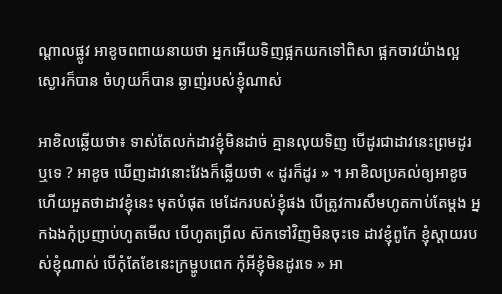ណ្ដាលផ្លូវ អាខូចពពាយនាយថា អ្នកអើយទិញផ្អកយកទៅពិសា ផ្អកចាវយ៉ាងល្អ ស្ងោរក៏បាន ចំហុយក៏បាន ឆ្ងាញ់របស់ខ្ញុំណាស់

អាខិលឆ្លើយថា៖ ទាស់តែលក់ដាវខ្ញុំមិនដាច់ គ្មានលុយទិញ បើដូរជាដាវនេះព្រមដូរឬទេ ? អាខូច ឃើញដាវនោះវែងក៏ឆ្លើយថា « ដូរក៏ដូរ » ។ អាខិលប្រគល់ឲ្យអាខូចហើយអួតថាដាវខ្ញុំនេះ មុតបំផុត មេដែករបស់ខ្ញុំផង បើត្រូវការសឹមហូតកាប់តែម្ដង អ្នកឯងកុំប្រញាប់ហូតមើល បើហូតព្រើល ស៊កទៅវិញមិនចុះទេ ដាវខ្ញុំពូកែ ខ្ញុំស្ដាយរបស់ខ្ញុំណាស់ បើកុំតែខែនេះក្រម្ហូបពេក កុំអីខ្ញុំមិនដូរទេ » អា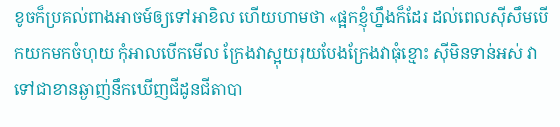ខូចក៏ប្រគល់ពាងអាចម៍ឲ្យទៅអាខិល ហើយហាមថា «ផ្អកខ្ញុំហ្នឹងក៏ដែរ ដល់ពេលស៊ីសឹមបើកយកមកចំហុយ កុំអាលបើកមើល ក្រែងវាស្អុយរុយបែងក្រែងវាធុំខ្មោះ ស៊ីមិនទាន់អស់ វាទៅជាខានឆ្ងាញ់នឹកឃើញជីដូនជីតាបា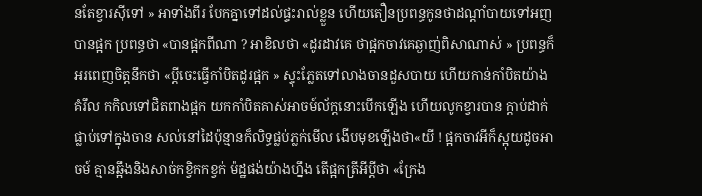នតែខ្វារស៊ីទៅ » អាទាំងពីរ បែកគ្នាទៅដល់ផ្ទះរាល់ខ្លួន ហើយតឿនប្រពន្ធកូនថាដណ្ដាំបាយទៅអញបានផ្អក ប្រពន្ធថា «បានផ្អកពីណា ? អាខិលថា «ដូរដាវគេ ថាផ្អកចាវគេឆ្ងាញ់ពិសាណាស់ » ប្រពន្ធក៏អរពេញចិត្តនឹកថា «ប្ដីចេះធ្វើកាំបិតដូរផ្អក » ស្ទុះភ្លែតទៅលាងចានដួសបាយ ហើយកាន់កាំបិតយ៉ាងគំរឹល កកិលទៅជិតពាងផ្អក យកកាំបិតគាស់អាចម៍ល័ក្ដនោះបើកឡើង ហើយលូកខ្វារបាន ក្ដាប់ដាក់ផ្លាប់ទៅក្នុងចាន សល់នៅដៃប៉ុន្មានក៏លិទ្ធផ្លប់ភ្លក់មើល ងើបមុខឡើងថា«យី ! ផ្អកចាវអីក៏ស្អុយដូចអាចម៍ គ្មានឆ្អឹងនិងសាច់កខ្វិកកខ្វក់ ម៉ដ្ឋផង់យ៉ាងហ្នឹង តើផ្អកត្រីអីប្ដីថា «ក្រែង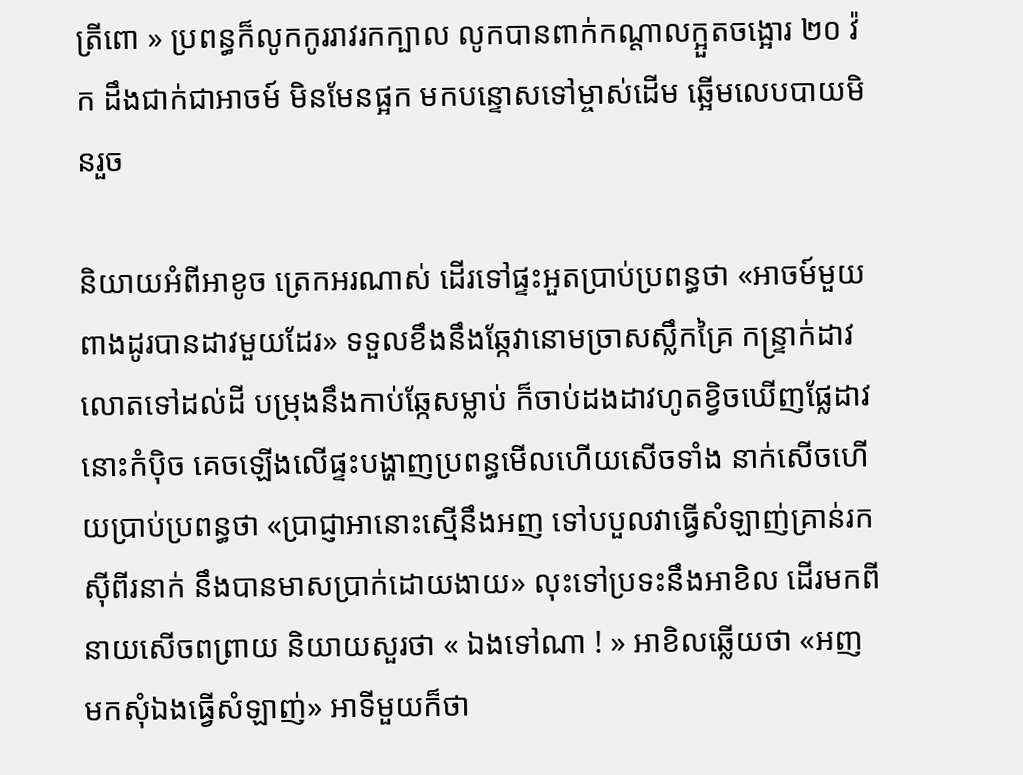ត្រីពោ » ប្រពន្ធក៏លូកកូររាវរកក្បាល លូកបានពាក់កណ្ដាលក្អួតចង្អោរ ២០ វ៉ក ដឹងជាក់ជាអាចម៍ មិនមែនផ្អក មកបន្ទោសទៅម្ចាស់ដើម ឆ្អើមលេបបាយមិនរួច

និយាយអំពីអាខូច ត្រេកអរណាស់ ដើរទៅផ្ទះអួតប្រាប់ប្រពន្ធថា «អាចម៍មួយពាងដូរបានដាវមួយដែរ» ទទួលខឹងនឹងឆ្កែវានោមច្រាសស្លឹកគ្រៃ កន្ទ្រាក់ដាវលោតទៅដល់ដី បម្រុងនឹងកាប់ឆ្កែសម្លាប់ ក៏ចាប់ដងដាវហូតខ្វិចឃើញផ្លែដាវនោះកំប៉ិច គេចឡើងលើផ្ទះបង្ហាញប្រពន្ធមើលហើយសើចទាំង នាក់សើចហើយប្រាប់ប្រពន្ធថា «ប្រាជ្ញាអានោះស្មើនឹងអញ ទៅបបួលវាធ្វើសំឡាញ់គ្រាន់រកស៊ីពីរនាក់ នឹងបានមាសប្រាក់ដោយងាយ» លុះទៅប្រទះនឹងអាខិល ដើរមកពីនាយសើចពព្រាយ និយាយសួរថា « ឯងទៅណា ! » អាខិលឆ្លើយថា «អញមកសុំឯងធ្វើសំឡាញ់» អាទីមួយក៏ថា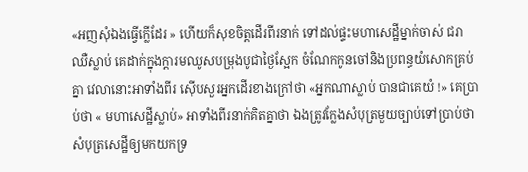«អញសុំឯងធ្វើក្លើដែរ » ហើយក៏សុខចិត្តដើរពីរនាក់ ទៅដល់ផ្ទះមហាសេដ្ឋីម្នាក់ចាស់ ជរា ឈឺស្លាប់ គេដាក់ក្នុងក្ដារមឈូសបម្រុងបូជាថ្ងៃស្អែក ចំណែកកូនចៅនិងប្រពន្ធយំសោកគ្រប់គ្នា វេលានោះអាទាំងពីរ ស៊ើបសួរអ្នកដើរខាងក្រៅថា «អ្នកណាស្លាប់ បានជាគេយំ !» គេប្រាប់ថា « មហាសេដ្ឋីស្លាប់» អាទាំងពីរនាក់គិតគ្នាថា ឯងត្រូវក្លែងសំបុត្រមួយច្បាប់ទៅប្រាប់ថា សំបុត្រសេដ្ឋីឲ្យមកយកទ្រ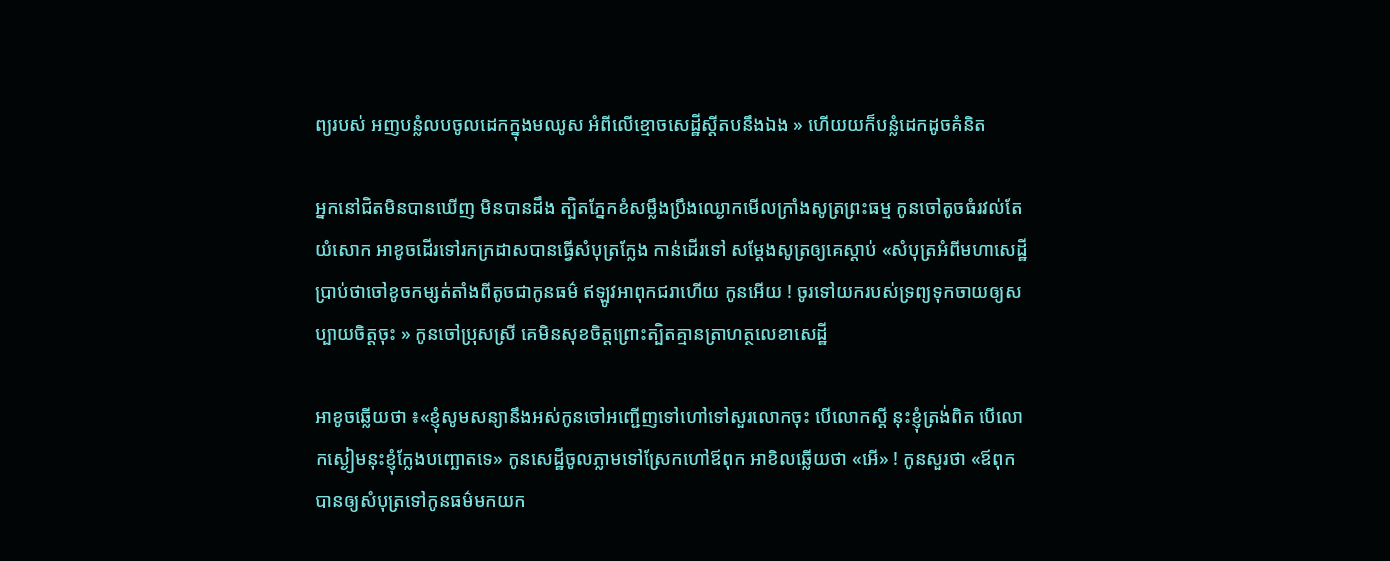ព្យរបស់ អញបន្លំលបចូលដេកក្នុងមឈូស អំពីលើខ្មោចសេដ្ឋីស្ដីតបនឹងឯង » ហើយយក៏បន្លំដេកដូចគំនិត

អ្នកនៅជិតមិនបានឃើញ មិនបានដឹង ត្បិតភ្នែកខំសម្លឹងប្រឹងឈ្ងោកមើលក្រាំងសូត្រព្រះធម្ម កូនចៅតូចធំរវល់តែយំសោក អាខូចដើរទៅរកក្រដាសបានធ្វើសំបុត្រក្លែង កាន់ដើរទៅ សម្ដែងសូត្រឲ្យគេស្ដាប់ «សំបុត្រអំពីមហាសេដ្ឋីប្រាប់ថាចៅខូចកម្សត់តាំងពីតូចជាកូនធម៌ ឥឡូវអាពុកជរាហើយ កូនអើយ ! ចូរទៅយករបស់ទ្រព្យទុកចាយឲ្យសប្បាយចិត្តចុះ » កូនចៅប្រុសស្រី គេមិនសុខចិត្តព្រោះត្បិតគ្មានត្រាហត្ថលេខាសេដ្ឋី

អាខូចឆ្លើយថា ៖«ខ្ញុំសូមសន្យានឹងអស់កូនចៅអញ្ជើញទៅហៅទៅសួរលោកចុះ បើលោកស្ដី នុះខ្ញុំត្រង់ពិត បើលោកស្ងៀមនុះខ្ញុំក្លែងបញ្ឆោតទេ» កូនសេដ្ឋីចូលភ្លាមទៅស្រែកហៅឪពុក អាខិលឆ្លើយថា «អើ» ! កូនសួរថា «ឪពុកបានឲ្យសំបុត្រទៅកូនធម៌មកយក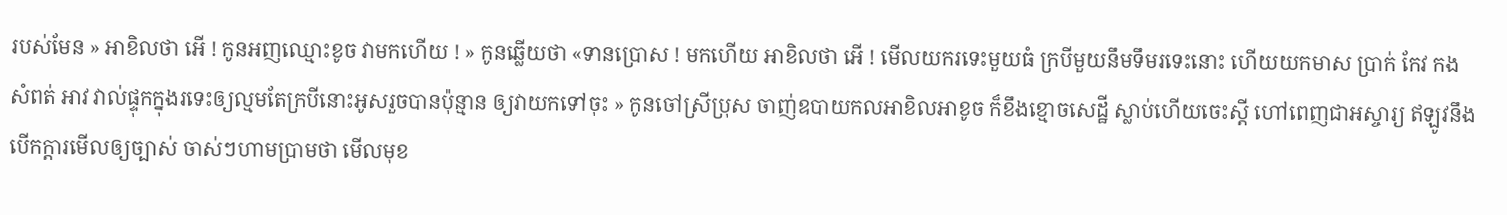របស់មែន » អាខិលថា អើ ! កូនអញឈ្មោះខូច វាមកហើយ ! » កូនឆ្លើយថា «ទានប្រោស ! មកហើយ អាខិលថា អើ ! មើលយករទេះមួយធំ ក្របីមួយនឹមទឹមរទេះនោះ ហើយយកមាស ប្រាក់ កែវ កង សំពត់ អាវ វាល់ផ្ទុកក្នុងរទេះឲ្យល្មមតែក្របីនោះអូសរួចបានប៉ុន្មាន ឲ្យវាយកទៅចុះ » កូនចៅស្រីប្រុស ចាញ់ឧបាយកលអាខិលអាខូច ក៏ខឹងខ្មោចសេដ្ឋី ស្លាប់ហើយចេះស្ដី ហៅពេញជាអស្ចារ្យ ឥឡូវនឹងបើកក្ដារមើលឲ្យច្បាស់ ចាស់ៗហាមប្រាមថា មើលមុខ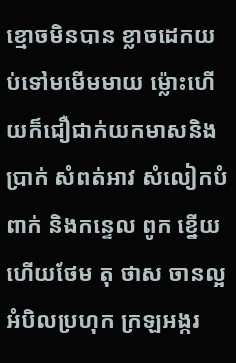ខ្មោចមិនបាន ខ្លាចដេកយប់ទៅមមើមមាយ ម៉្លោះហើយក៏ជឿជាក់យកមាសនិងប្រាក់ សំពត់អាវ សំលៀកបំពាក់ និងកន្ទេល ពូក ខ្នើយ ហើយថែម តុ ថាស ចានល្អ អំបិលប្រហុក ក្រឡអង្ករ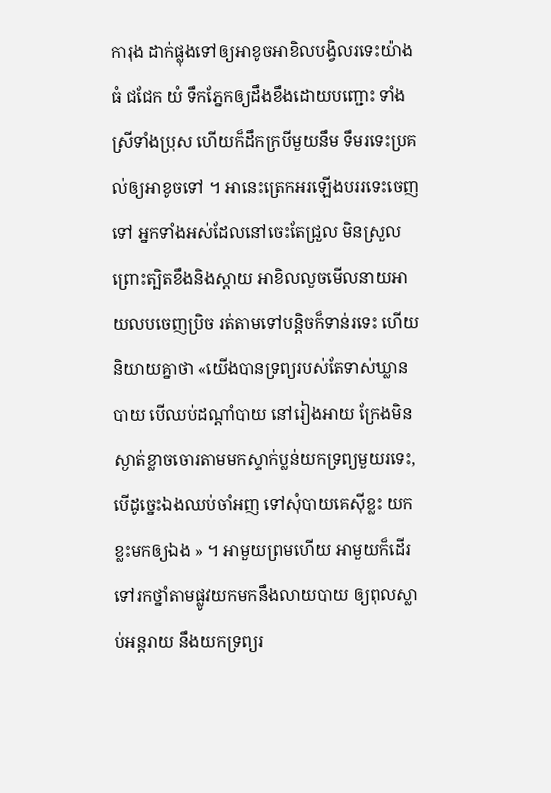ការុង ដាក់ផ្លុងទៅឲ្យអាខូចអាខិលបង្វិលរទេះយ៉ាងធំ ជជែក យំ ទឹកភ្នែកឲ្យដឹងខឹងដោយបញ្ជោះ ទាំងស្រីទាំងប្រុស ហើយក៏ដឹកក្របីមួយនឹម ទឹមរទេះប្រគល់ឲ្យអាខូចទៅ ។ អានេះត្រេកអរឡើងបររទេះចេញទៅ អ្នកទាំងអស់ដែលនៅចេះតែជ្រួល មិនស្រួលព្រោះត្បិតខឹងនិងស្ដាយ អាខិលលួចមើលនាយអាយលបចេញប្រិច រត់តាមទៅបន្តិចក៏ទាន់រទេះ ហើយនិយាយគ្នាថា «យើងបានទ្រព្យរបស់តែទាស់ឃ្លានបាយ បើឈប់ដណ្ដាំបាយ នៅរៀងអាយ ក្រែងមិនស្ងាត់ខ្លាចចោរតាមមកស្ទាក់ប្លន់យកទ្រព្យមួយរទេះ, បើដូច្នេះឯងឈប់ចាំអញ ទៅសុំបាយគេស៊ីខ្លះ យកខ្លះមកឲ្យឯង » ។ អាមួយព្រមហើយ អាមួយក៏ដើរទៅរកថ្នាំតាមផ្លូវយកមកនឹងលាយបាយ ឲ្យពុលស្លាប់អន្តរាយ នឹងយកទ្រព្យរ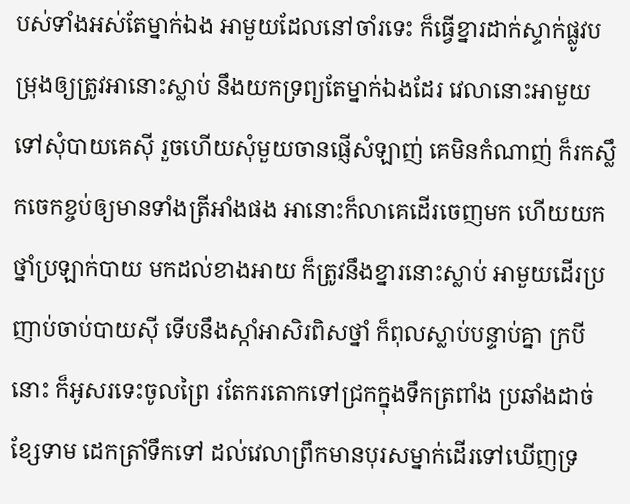បស់ទាំងអស់តែម្នាក់ឯង អាមួយដែលនៅចាំរទេះ ក៏ធ្វើខ្នារដាក់ស្ទាក់ផ្លូវបម្រុងឲ្យត្រូវអានោះស្លាប់ នឹងយកទ្រព្យតែម្នាក់ឯងដែរ វេលានោះអាមួយទៅសុំបាយគេស៊ី រួចហើយសុំមួយចានផ្ញើសំឡាញ់ គេមិនកំណាញ់ ក៏រកស្លឹកចេកខ្ចប់ឲ្យមានទាំងត្រីអាំងផង អានោះក៏លាគេដើរចេញមក ហើយយកថ្នាំប្រឡាក់បាយ មកដល់ខាងអាយ ក៏ត្រូវនឹងខ្នារនោះស្លាប់ អាមួយដើរប្រញាប់ចាប់បាយស៊ី ទើបនឹងស្កាំអាសិរពិសថ្នាំ ក៏ពុលស្លាប់បន្ទាប់គ្នា ក្របីនោះ ក៏អូសរទេះចូលព្រៃ រតែករតោកទៅជ្រកក្នុងទឹកត្រពាំង ប្រឆាំងដាច់ខ្សែទាម ដេកត្រាំទឹកទៅ ដល់វេលាព្រឹកមានបុរសម្នាក់ដើរទៅឃើញទ្រ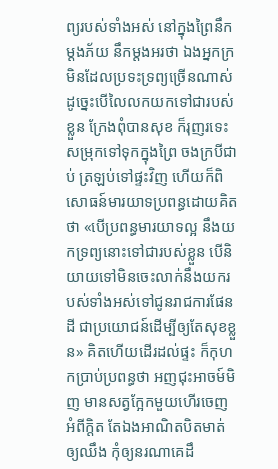ព្យរបស់ទាំងអស់ នៅក្នុងព្រៃនឹកម្ដងភ័យ នឹកម្ដងអរថា ឯងអ្នកក្រ មិនដែលប្រទះទ្រព្យច្រើនណាស់ ដូច្នេះបើលៃលកយកទៅជារបស់ខ្លួន ក្រែងពុំបានសុខ ក៏រុញរទេះសម្រុកទៅទុកក្នុងព្រៃ ចងក្របីជាប់ ត្រឡប់ទៅផ្ទះវិញ ហើយក៏ពិសោធន៍មារយាទប្រពន្ធដោយគិតថា «បើប្រពន្ធមារយាទល្អ នឹងយកទ្រព្យនោះទៅជារបស់ខ្លួន បើនិយាយទៅមិនចេះលាក់នឹងយករបស់ទាំងអស់ទៅជូនរាជការផែនដី ជាប្រយោជន៍ដើម្បីឲ្យតែសុខខ្លួន» គិតហើយដើរដល់ផ្ទះ ក៏កុហកប្រាប់ប្រពន្ធថា អញជុះអាចម៍មិញ មានសត្វក្អែកមួយហើរចេញអំពីក្ដិត តែឯងអាណិតបិតមាត់ឲ្យឈឹង កុំឲ្យនរណាគេដឹ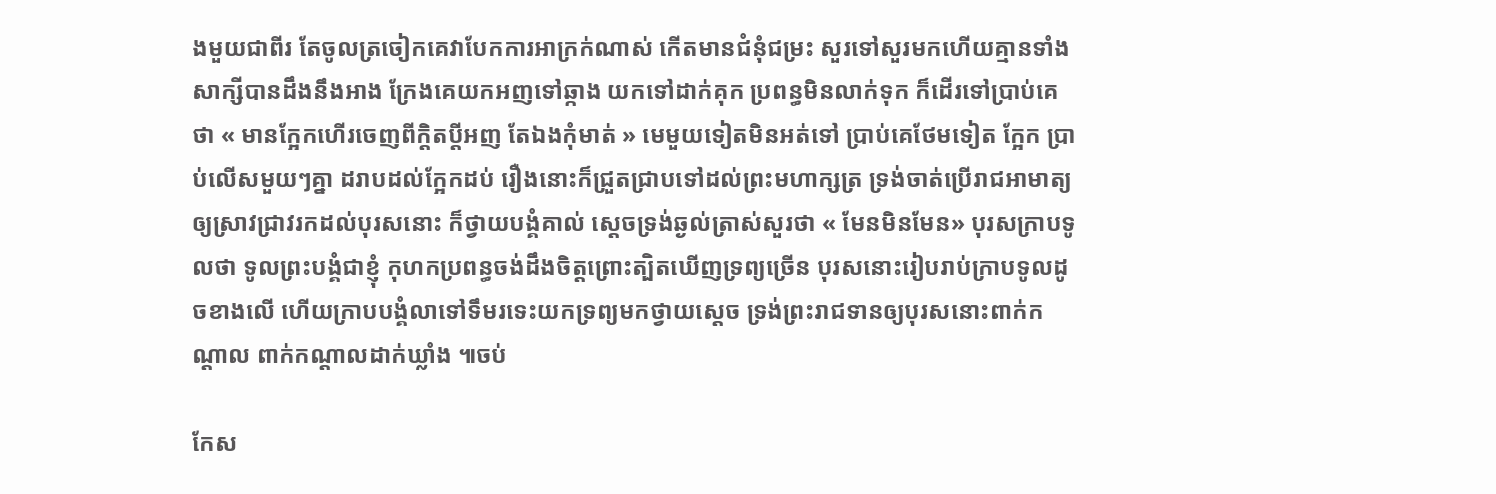ងមួយជាពីរ តែចូលត្រចៀកគេវាបែកការអាក្រក់ណាស់ កើតមានជំនុំជម្រះ សួរទៅសួរមកហើយគ្មានទាំងសាក្សីបានដឹងនឹងអាង ក្រែងគេយកអញទៅឆ្កាង យកទៅដាក់គុក ប្រពន្ធមិនលាក់ទុក ក៏ដើរទៅប្រាប់គេថា « មានក្អែកហើរចេញពីក្ដិតប្ដីអញ តែឯងកុំមាត់ » មេមួយទៀតមិនអត់ទៅ ប្រាប់គេថែមទៀត ក្អែក ប្រាប់លើសមួយៗគ្នា ដរាបដល់ក្អែកដប់ រឿងនោះក៏ជ្រួតជ្រាបទៅដល់ព្រះមហាក្សត្រ ទ្រង់ចាត់ប្រើរាជអាមាត្យ ឲ្យស្រាវជ្រាវរកដល់បុរសនោះ ក៏ថ្វាយបង្គំគាល់ ស្ដេចទ្រង់ឆ្ងល់ត្រាស់សួរថា « មែនមិនមែន» បុរសក្រាបទូលថា ទូលព្រះបង្គំជាខ្ញុំ កុហកប្រពន្ធចង់ដឹងចិត្តព្រោះត្បិតឃើញទ្រព្យច្រើន បុរសនោះរៀបរាប់ក្រាបទូលដូចខាងលើ ហើយក្រាបបង្គំលាទៅទឹមរទេះយកទ្រព្យមកថ្វាយស្ដេច ទ្រង់ព្រះរាជទានឲ្យបុរសនោះពាក់កណ្ដាល ពាក់កណ្ដាលដាក់ឃ្លាំង ៕ចប់

កែស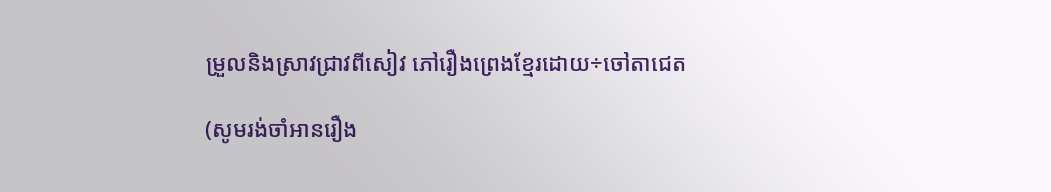ម្រួលនិងស្រាវជ្រាវពីសៀវ ភៅរឿងព្រេងខ្មែរដោយ÷ចៅតាជេត

(សូមរង់ចាំអានរឿង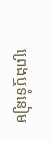ព្រេងឬទំនៀម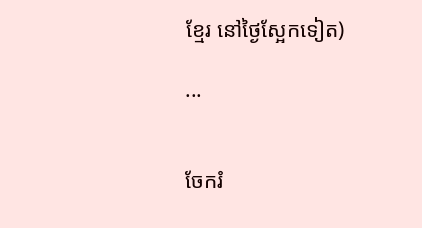ខ្មែរ នៅថ្ងៃស្អែកទៀត)

...


ចែករំ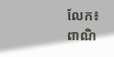លែក៖
ពាណិ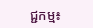ជ្ជកម្ម៖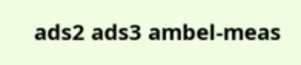ads2 ads3 ambel-meas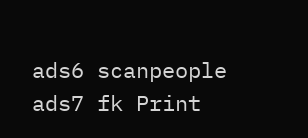ads6 scanpeople ads7 fk Print